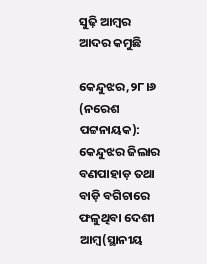ସୁଢ଼ି ଆମ୍ବର ଆଦର କମୁଛି

କେନ୍ଦୁଝର,୨୮।୬ (ନରେଶ ପଟ୍ଟନାୟକ): କେନ୍ଦୁଝର ଜିଲାର ବଣପାହାଡ଼ ତଥା ବାଡ଼ି ବଗିଚାରେ ଫଳୁଥିବା ଦେଶୀ ଆମ୍ବ(ସ୍ଥାନୀୟ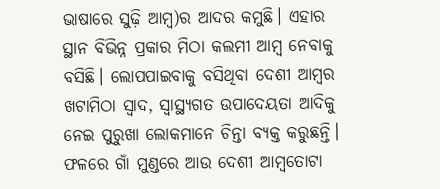ଭାଷାରେ ସୁଢ଼ି ଆମ୍ବ)ର ଆଦର କମୁଛି। ଏହାର ସ୍ଥାନ ବିଭିନ୍ନ ପ୍ରକାର ମିଠା କଲମୀ ଆମ୍ବ ନେବାକୁ ବସିଛି। ଲୋପପାଇବାକୁ ବସିଥିବା ଦେଶୀ ଆମ୍ବର ଖଟାମିଠା ସ୍ବାଦ, ସ୍ବାସ୍ଥ୍ୟଗତ ଉପାଦେୟତା ଆଦିକୁ ନେଇ ପୁରୁଖା ଲୋକମାନେ ଚିନ୍ତା ବ୍ୟକ୍ତ କରୁଛନ୍ତି। ଫଳରେ ଗାଁ ମୁଣ୍ଡରେ ଆଉ ଦେଶୀ ଆମ୍ବତୋଟା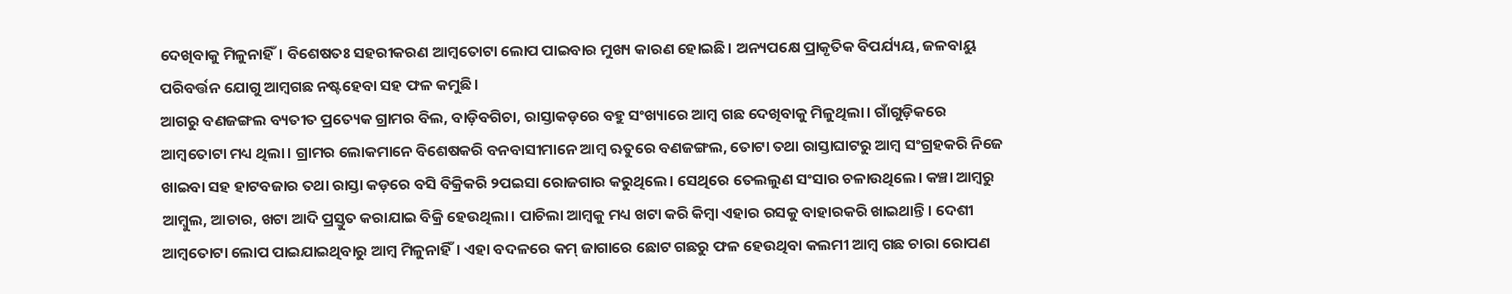ଦେଖିବାକୁ ମିଳୁନାହିଁ। ବିଶେଷତଃ ସହରୀକରଣ ଆମ୍ବତୋଟା ଲୋପ ପାଇବାର ମୁଖ୍ୟ କାରଣ ହୋଇଛି। ଅନ୍ୟପକ୍ଷେ ପ୍ରାକୃତିକ ବିପର୍ଯ୍ୟୟ, ଜଳବାୟୁ ପରିବର୍ତ୍ତନ ଯୋଗୁ ଆମ୍ବଗଛ ନଷ୍ଟହେବା ସହ ଫଳ କମୁଛି।
ଆଗରୁ ବଣଜଙ୍ଗଲ ବ୍ୟତୀତ ପ୍ରତ୍ୟେକ ଗ୍ରାମର ବିଲ, ବାଡ଼ିବଗିଚା, ରାସ୍ତାକଡ଼ରେ ବହୁ ସଂଖ୍ୟାରେ ଆମ୍ବ ଗଛ ଦେଖିବାକୁ ମିଳୁଥିଲା। ଗାଁଗୁଡ଼ିକରେ ଆମ୍ବତୋଟା ମଧ୍ୟ ଥିଲା। ଗ୍ରାମର ଲୋକମାନେ ବିଶେଷକରି ବନବାସୀମାନେ ଆମ୍ବ ଋତୁରେ ବଣଜଙ୍ଗଲ, ତୋଟା ତଥା ରାସ୍ତାଘାଟରୁ ଆମ୍ବ ସଂଗ୍ରହକରି ନିଜେ ଖାଇବା ସହ ହାଟବଜାର ତଥା ରାସ୍ତା କଡ଼ରେ ବସି ବିକ୍ରିକରି ୨ପଇସା ରୋଜଗାର କରୁଥିଲେ। ସେଥିରେ ତେଲଲୁଣ ସଂସାର ଚଳାଉଥିଲେ। କଞ୍ଚା ଆମ୍ବରୁ ଆମ୍ବୁଲ, ଆଚାର, ଖଟା ଆଦି ପ୍ରସ୍ତୁତ କରାଯାଇ ବିକ୍ରି ହେଉଥିଲା। ପାଚିଲା ଆମ୍ବକୁ ମଧ୍ୟ ଖଟା କରି କିମ୍ବା ଏହାର ରସକୁ ବାହାରକରି ଖାଇଥାନ୍ତି। ଦେଶୀ ଆମ୍ବତୋଟା ଲୋପ ପାଇଯାଇଥିବାରୁ ଆମ୍ବ ମିଳୁନାହିଁ। ଏହା ବଦଳରେ କମ୍‌ ଜାଗାରେ ଛୋଟ ଗଛରୁ ଫଳ ହେଉଥିବା କଲମୀ ଆମ୍ବ ଗଛ ଚାରା ରୋପଣ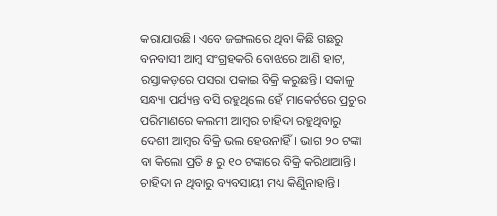କରାଯାଉଛି। ଏବେ ଜଙ୍ଗଲରେ ଥିବା କିଛି ଗଛରୁ ବନବାସୀ ଆମ୍ବ ସଂଗ୍ରହକରି ବୋଝରେ ଆଣି ହାଟ, ରସ୍ତାକଡ଼ରେ ପସରା ପକାଇ ବିକ୍ରି କରୁଛନ୍ତି। ସକାଳୁ ସନ୍ଧ୍ୟା ପର୍ଯ୍ୟନ୍ତ ବସି ରହୁଥିଲେ ହେଁ ମାକେର୍ଟରେ ପ୍ରଚୁର ପରିମାଣରେ କଲମୀ ଆମ୍ବର ଚାହିଦା ରହୁଥିବାରୁ ଦେଶୀ ଆମ୍ବର ବିକ୍ରି ଭଲ ହେଉନାହିଁ। ଭାଗ ୨୦ ଟଙ୍କା ବା କିଲୋ ପ୍ରତି ୫ ରୁ ୧୦ ଟଙ୍କାରେ ବିକ୍ରି କରିଥାଆନ୍ତି। ଚାହିଦା ନ ଥିବାରୁ ବ୍ୟବସାୟୀ ମଧ୍ୟ କିଣୁିନାହାନ୍ତି।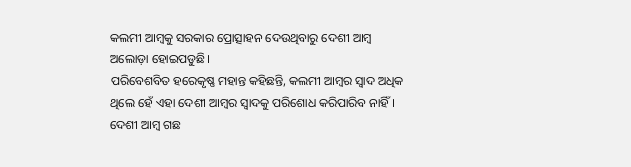କଲମୀ ଆମ୍ବକୁ ସରକାର ପ୍ରୋତ୍ସାହନ ଦେଉଥିବାରୁ ଦେଶୀ ଆମ୍ବ ଅଲୋଡ଼ା ହୋଇପଡୁଛି।
ପରିବେଶବିତ ହରେକୃଷ୍ଣ ମହାନ୍ତ କହିଛନ୍ତି, କଲମୀ ଆମ୍ବର ସ୍ବାଦ ଅଧିକ ଥିଲେ ହେଁ ଏହା ଦେଶୀ ଆମ୍ବର ସ୍ବାଦକୁ ପରିଶୋଧ କରିପାରିବ ନାହିଁ। ଦେଶୀ ଆମ୍ବ ଗଛ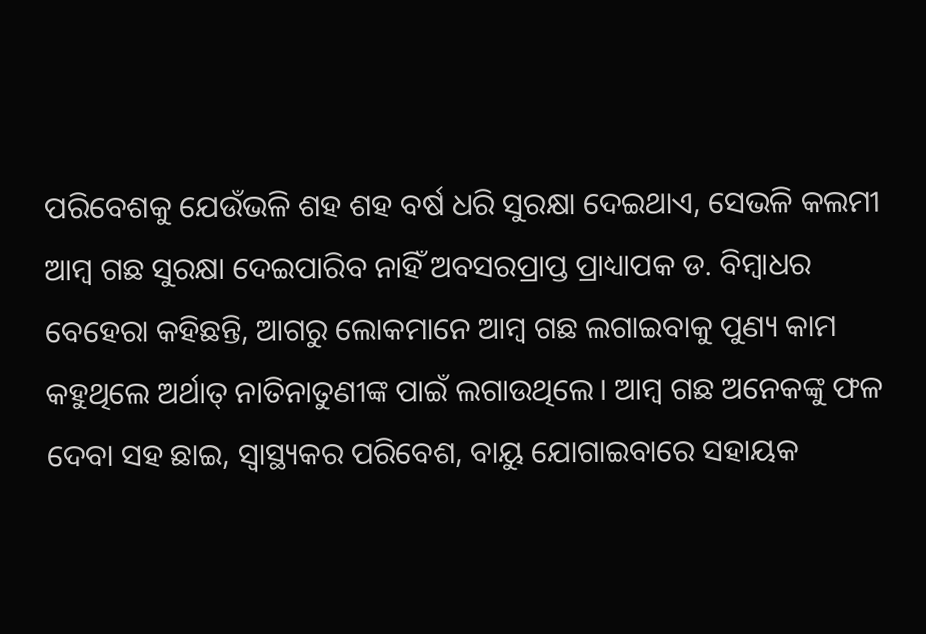ପରିବେଶକୁ ଯେଉଁଭଳି ଶହ ଶହ ବର୍ଷ ଧରି ସୁରକ୍ଷା ଦେଇଥାଏ, ସେଭଳି କଲମୀ ଆମ୍ବ ଗଛ ସୁରକ୍ଷା ଦେଇପାରିବ ନାହିଁ ଅବସରପ୍ରାପ୍ତ ପ୍ରାଧ୍ୟାପକ ଡ. ବିମ୍ବାଧର ବେହେରା କହିଛନ୍ତି, ଆଗରୁ ଲୋକମାନେ ଆମ୍ବ ଗଛ ଲଗାଇବାକୁ ପୁଣ୍ୟ କାମ କହୁଥିଲେ ଅର୍ଥାତ୍‌ ନାତିନାତୁଣୀଙ୍କ ପାଇଁ ଲଗାଉଥିଲେ। ଆମ୍ବ ଗଛ ଅନେକଙ୍କୁ ଫଳ ଦେବା ସହ ଛାଇ, ସ୍ବାସ୍ଥ୍ୟକର ପରିବେଶ, ବାୟୁ ଯୋଗାଇବାରେ ସହାୟକ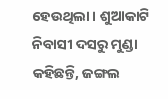ହେଉଥିଲା। ଶୁଆକାଟି ନିବାସୀ ଦସରୁ ମୁଣ୍ଡା କହିଛନ୍ତି, ଜଙ୍ଗଲ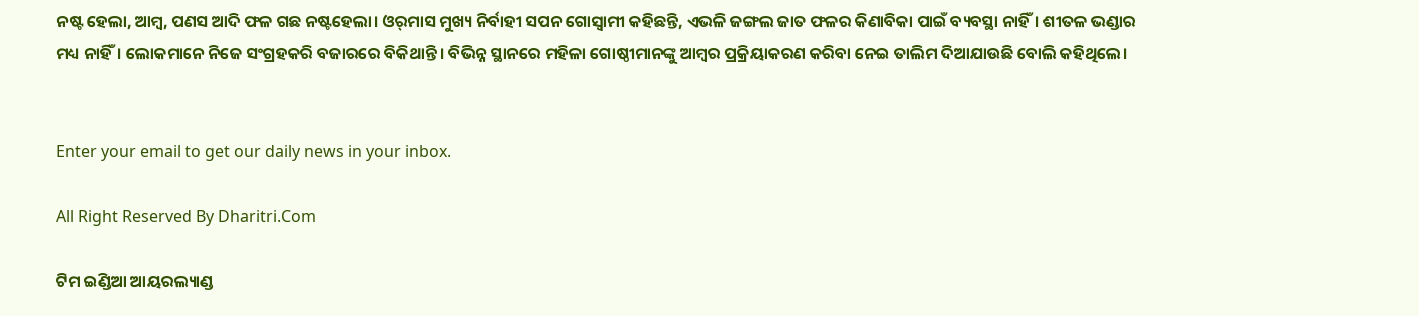ନଷ୍ଟ ହେଲା, ଆମ୍ବ, ପଣସ ଆଦି ଫଳ ଗଛ ନଷ୍ଟହେଲା। ଓର୍‌ମାସ ମୁଖ୍ୟ ନିର୍ବାହୀ ସପନ ଗୋସ୍ବାମୀ କହିଛନ୍ତି, ଏଭଳି ଜଙ୍ଗଲ ଜାତ ଫଳର କିଣାବିକା ପାଇଁ ବ୍ୟବସ୍ଥା ନାହିଁ। ଶୀତଳ ଭଣ୍ଡାର ମଧ୍ୟ ନାହିଁ। ଲୋକମାନେ ନିଜେ ସଂଗ୍ରହକରି ବଜାରରେ ବିକିଥାନ୍ତି। ବିଭିନ୍ନ ସ୍ଥାନରେ ମହିଳା ଗୋଷ୍ଠୀମାନଙ୍କୁ ଆମ୍ବର ପ୍ରକ୍ରିୟାକରଣ କରିବା ନେଇ ତାଲିମ ଦିଆଯାଉଛି ବୋଲି କହିଥିଲେ।


Enter your email to get our daily news in your inbox.

All Right Reserved By Dharitri.Com

ଟିମ ଇଣ୍ଡିଆ ଆୟରଲ୍ୟାଣ୍ଡ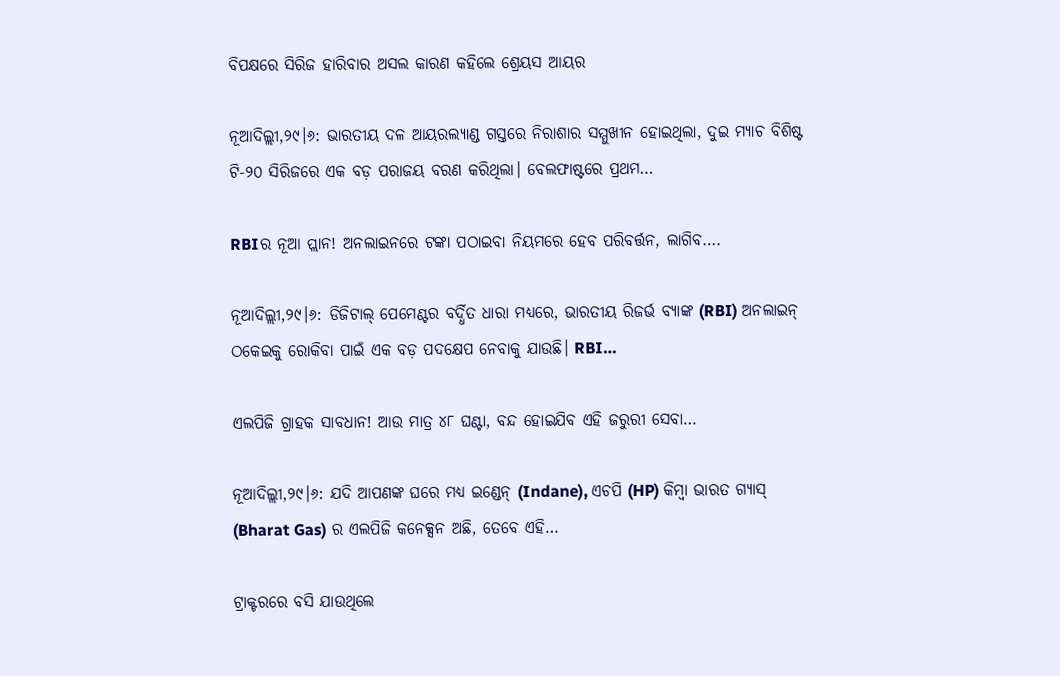ବିପକ୍ଷରେ ସିରିଜ ହାରିବାର ଅସଲ କାରଣ କହିଲେ ଶ୍ରେୟସ ଆୟର

ନୂଆଦିଲ୍ଲୀ,୨୯।୬: ଭାରତୀୟ ଦଳ ଆୟରଲ୍ୟାଣ୍ଡ ଗସ୍ତରେ ନିରାଶାର ସମ୍ମୁଖୀନ ହୋଇଥିଲା, ଦୁଇ ମ୍ୟାଚ ବିଶିଷ୍ଟ ଟି-୨୦ ସିରିଜରେ ଏକ ବଡ଼ ପରାଜୟ ବରଣ କରିଥିଲା। ବେଲଫାଷ୍ଟରେ ପ୍ରଥମ…

RBIର ନୂଆ ପ୍ଲାନ! ଅନଲାଇନରେ ଟଙ୍କା ପଠାଇବା ନିୟମରେ ହେବ ପରିବର୍ତ୍ତନ, ଲାଗିବ….

ନୂଆଦିଲ୍ଲୀ,୨୯।୬: ଡିଜିଟାଲ୍ ପେମେଣ୍ଟର ବର୍ଦ୍ଧିତ ଧାରା ମଧ୍ୟରେ, ଭାରତୀୟ ରିଜର୍ଭ ବ୍ୟାଙ୍କ (RBI) ଅନଲାଇନ୍ ଠକେଇକୁ ରୋକିବା ପାଇଁ ଏକ ବଡ଼ ପଦକ୍ଷେପ ନେବାକୁ ଯାଉଛି। RBI…

ଏଲପିଜି ଗ୍ରାହକ ସାବଧାନ! ଆଉ ମାତ୍ର ୪୮ ଘଣ୍ଟା, ବନ୍ଦ ହୋଇଯିବ ଏହି ଜରୁରୀ ସେବା…

ନୂଆଦିଲ୍ଲୀ,୨୯।୬: ଯଦି ଆପଣଙ୍କ ଘରେ ମଧ୍ୟ ଇଣ୍ଡେନ୍ (Indane), ଏଚପି (HP) କିମ୍ବା ଭାରତ ଗ୍ୟାସ୍ (Bharat Gas) ର ଏଲପିଜି କନେକ୍ସନ ଅଛି, ତେବେ ଏହି…

ଟ୍ରାକ୍ଟରରେ ବସି ଯାଉଥିଲେ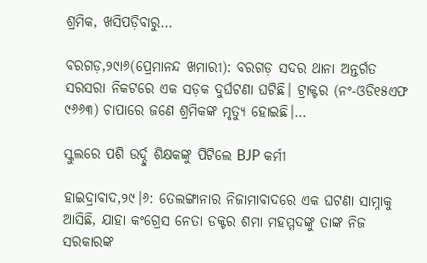ଶ୍ରମିକ, ଖସିପଡ଼ିବାରୁ…

ବରଗଡ଼,୨୯ା୬(ପ୍ରେମାନନ୍ଦ ଖମାରୀ): ବରଗଡ଼ ସଦର ଥାନା ଅନ୍ତର୍ଗତ ସରସରା ନିକଟରେ ଏକ ସଡ଼କ ଦୁର୍ଘଟଣା ଘଟିଛି। ଟ୍ରାକ୍ଟର (ନଂ-ଓଡି୧୫ଏଫ ୯୬୬୩) ଚାପାରେ ଜଣେ ଶ୍ରମିକଙ୍କ ମୃତ୍ୟୁ ହୋଇଛି।…

ସ୍କୁଲରେ ପଶି ଉର୍ଦ୍ଦୁ ଶିକ୍ଷକଙ୍କୁ ପିଟିଲେ BJP କର୍ମୀ

ହାଇଦ୍ରାବାଦ,୨୯।୬: ତେଲଙ୍ଗାନାର ନିଜାମାବାଦରେ ଏକ ଘଟଣା ସାମ୍ନାକୁ ଆସିଛି, ଯାହା କଂଗ୍ରେସ ନେତା ଡକ୍ଟର ଶମା ମହମ୍ମଦଙ୍କୁ ତାଙ୍କ ନିଜ ସରକାରଙ୍କ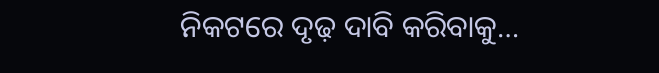ନିକଟରେ ଦୃଢ଼ ଦାବି କରିବାକୁ…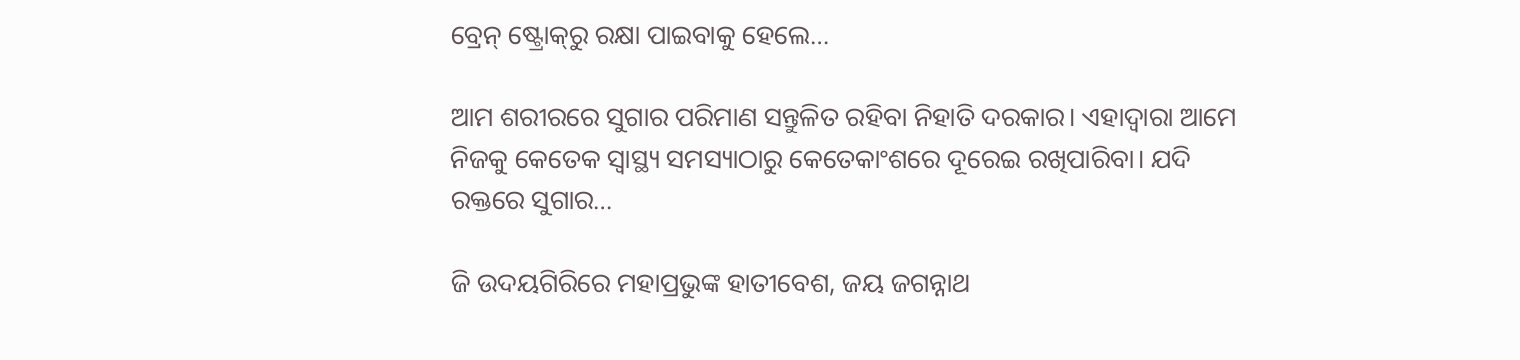ବ୍ରେନ୍‌ ଷ୍ଟ୍ରୋକ୍‌ରୁ ରକ୍ଷା ପାଇବାକୁ ହେଲେ…

ଆମ ଶରୀରରେ ସୁଗାର ପରିମାଣ ସନ୍ତୁଳିତ ରହିବା ନିହାତି ଦରକାର। ଏହାଦ୍ୱାରା ଆମେ ନିଜକୁ କେତେକ ସ୍ବାସ୍ଥ୍ୟ ସମସ୍ୟାଠାରୁ କେତେକାଂଶରେ ଦୂରେଇ ରଖିପାରିବା। ଯଦି ରକ୍ତରେ ସୁଗାର…

ଜି ଉଦୟଗିରିରେ ମହାପ୍ରଭୁଙ୍କ ହାତୀବେଶ, ଜୟ ଜଗନ୍ନାଥ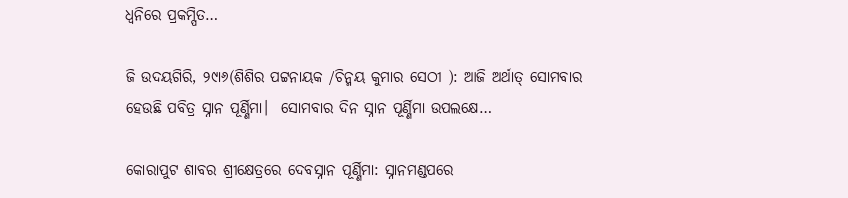ଧ୍ବନିରେ ପ୍ରକମ୍ପିତ…

ଜି ଉଦୟଗିରି, ୨୯ା୬(ଶିଶିର ପଟ୍ଟନାୟକ /ଚିନ୍ମୟ କୁମାର ସେଠୀ ): ଆଜି ଅର୍ଥାତ୍‌ ସୋମବାର ହେଉଛି ପବିତ୍ର ସ୍ନାନ ପୂର୍ଣ୍ଣିମା।  ସୋମବାର ଦିନ ସ୍ନାନ ପୂର୍ଣ୍ଣିମା ଉପଲକ୍ଷେ…

କୋରାପୁଟ ଶାବର ଶ୍ରୀକ୍ଷେତ୍ରରେ ଦେବସ୍ନାନ ପୂର୍ଣ୍ଣିମା: ସ୍ନାନମଣ୍ଡପରେ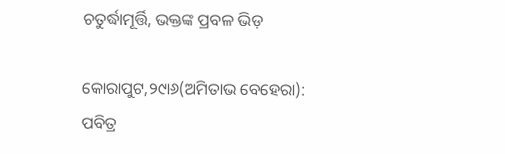ଚତୁର୍ଦ୍ଧାମୂର୍ତ୍ତି, ଭକ୍ତଙ୍କ ପ୍ରବଳ ଭିଡ଼

କୋରାପୁଟ,୨୯ା୬(ଅମିତାଭ ବେହେରା): ପବିତ୍ର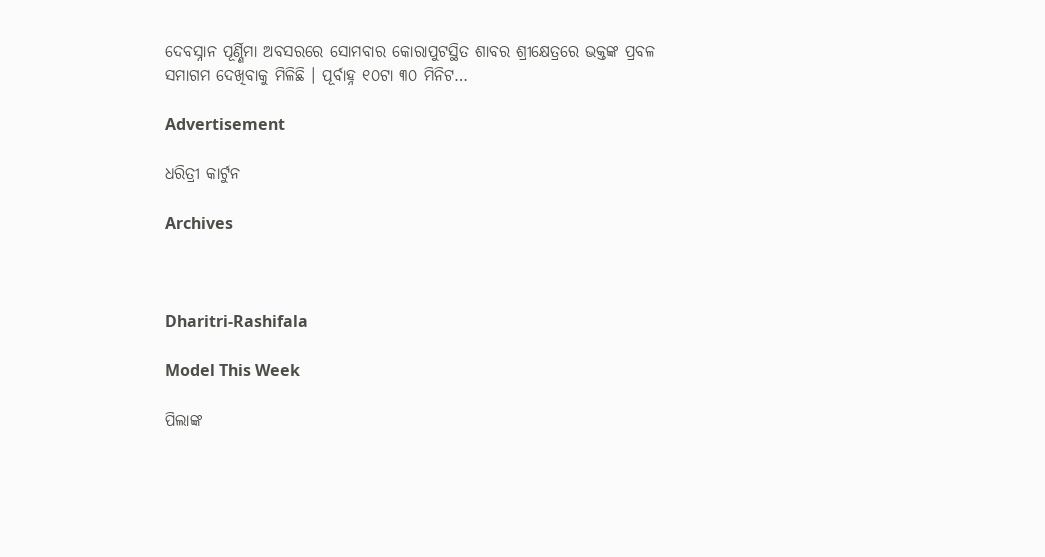ଦେବସ୍ନାନ ପୂର୍ଣ୍ଣିମା ଅବସରରେ ସୋମବାର କୋରାପୁଟସ୍ଥିତ ଶାବର ଶ୍ରୀକ୍ଷେତ୍ରରେ ଭକ୍ତଙ୍କ ପ୍ରବଳ ସମାଗମ ଦେଖିବାକୁ ମିଳିଛି । ପୂର୍ବାହ୍ନ ୧୦ଟା ୩୦ ମିନିଟ…

Advertisement

ଧରିତ୍ରୀ କାର୍ଟୁନ

Archives



Dharitri-Rashifala

Model This Week

ପିଲାଙ୍କ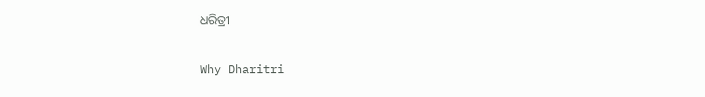ଧରିତ୍ରୀ

Why Dharitri